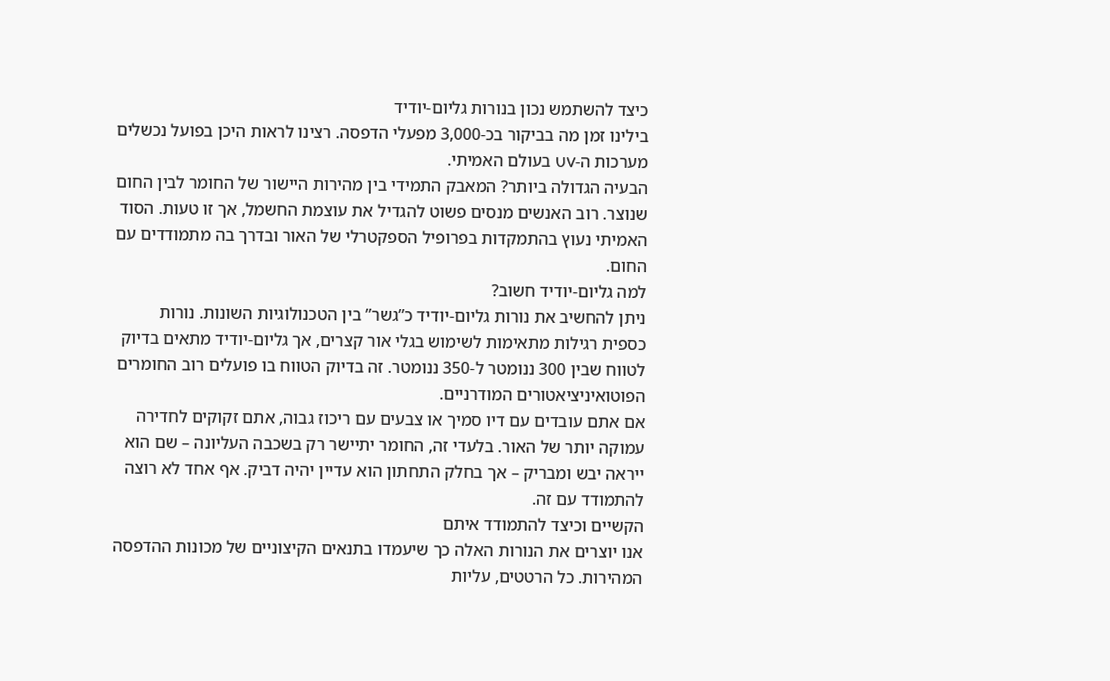כיצד להשתמש נכון בנורות גליום-יודיד
בילינו זמן מה בביקור בכ-3,000 מפעלי הדפסה. רצינו לראות היכן בפועל נכשלים מערכות ה-UV בעולם האמיתי.
הבעיה הגדולה ביותר? המאבק התמידי בין מהירות היישור של החומר לבין החום שנוצר. רוב האנשים מנסים פשוט להגדיל את עוצמת החשמל, אך זו טעות. הסוד האמיתי נעוץ בהתמקדות בפרופיל הספקטרלי של האור ובדרך בה מתמודדים עם החום.
למה גליום-יודיד חשוב?
ניתן להחשיב את נורות גליום-יודיד כ”גשר” בין הטכנולוגיות השונות. נורות כספית רגילות מתאימות לשימוש בגלי אור קצרים, אך גליום-יודיד מתאים בדיוק לטווח שבין 300 ננומטר ל-350 ננומטר. זה בדיוק הטווח בו פועלים רוב החומרים הפוטואיניציאטורים המודרניים.
אם אתם עובדים עם דיו סמיך או צבעים עם ריכוז גבוה, אתם זקוקים לחדירה עמוקה יותר של האור. בלעדי זה, החומר יתיישר רק בשכבה העליונה – שם הוא ייראה יבש ומבריק – אך בחלק התחתון הוא עדיין יהיה דביק. אף אחד לא רוצה להתמודד עם זה.
הקשיים וכיצד להתמודד איתם
אנו יוצרים את הנורות האלה כך שיעמדו בתנאים הקיצוניים של מכונות ההדפסה המהירות. כל הרטטים, עליות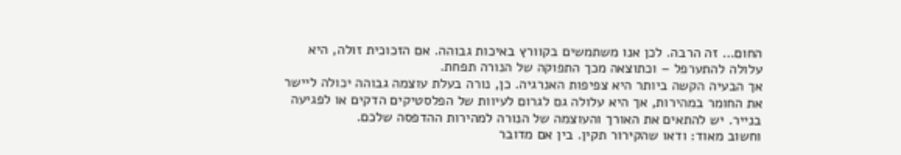החום… זה הרבה. לכן אנו משתמשים בקוורץ באיכות גבוהה. אם הזכוכית זולה, היא עלולה להתערפל – וכתוצאה מכך התפוקה של הנורה תפחת.
אך הבעיה הקשה ביותר היא צפיפות האנרגיה. כן, נורה בעלת עוצמה גבוהה יכולה ליישר את החומר במהירות, אך היא עלולה גם לגרום לעיוות של הפלסטיקים הדקים או לפגיעה בנייר. יש להתאים את האורך והעוצמה של הנורה למהירות ההדפסה שלכם.
וחשוב מאוד: ודאו שהקירור תקין. בין אם מדובר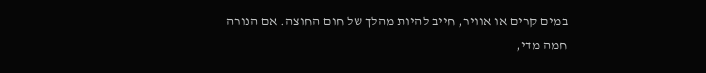במים קרים או אוויר, חייב להיות מהלך של חום החוצה. אם הנורה חמה מדי,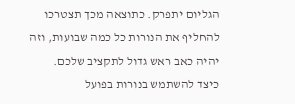הגליום יתפרק. כתוצאה מכך תצטרכו להחליף את הנורות כל כמה שבועות, וזה יהיה כאב ראש גדול לתקציב שלכם.
כיצד להשתמש בנורות בפועל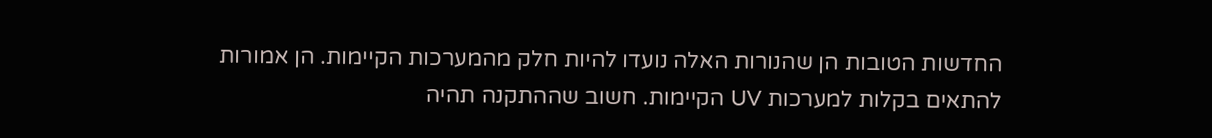החדשות הטובות הן שהנורות האלה נועדו להיות חלק מהמערכות הקיימות. הן אמורות להתאים בקלות למערכות UV הקיימות. חשוב שההתקנה תהיה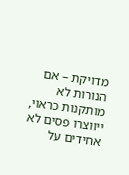מדויקת – אם הנורות לא מותקנות כראוי, ייווצרו פסים לא אחידים על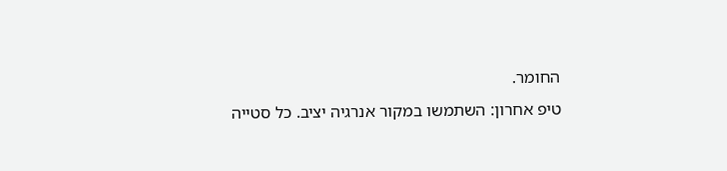החומר.
טיפ אחרון: השתמשו במקור אנרגיה יציב. כל סטייה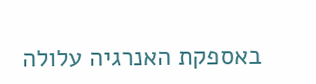באספקת האנרגיה עלולה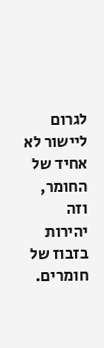לגרום ליישור לא אחיד של החומר, וזה יהירות בזבוז של חומרים.